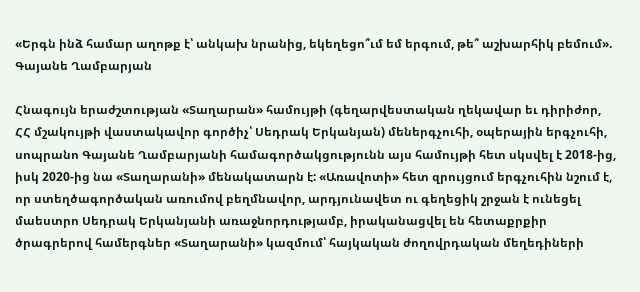«Երգն ինձ համար աղոթք է՝ անկախ նրանից, եկեղեցո՞ւմ եմ երգում, թե՞ աշխարհիկ բեմում». Գայանե Ղամբարյան

Հնագույն երաժշտության «Տաղարան» համույթի (գեղարվեստական ղեկավար եւ դիրիժոր, ՀՀ մշակույթի վաստակավոր գործիչ՝ Սեդրակ Երկանյան) մեներգչուհի, օպերային երգչուհի, սոպրանո Գայանե Ղամբարյանի համագործակցությունն այս համույթի հետ սկսվել է 2018-ից, իսկ 2020-ից նա «Տաղարանի» մենակատարն է: «Առավոտի» հետ զրույցում երգչուհին նշում է, որ ստեղծագործական առումով բեղմնավոր, արդյունավետ ու գեղեցիկ շրջան է ունեցել մաեստրո Սեդրակ Երկանյանի առաջնորդությամբ, իրականացվել են հետաքրքիր ծրագրերով համերգներ «Տաղարանի» կազմում՝ հայկական ժողովրդական մեղեդիների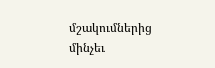մշակումներից մինչեւ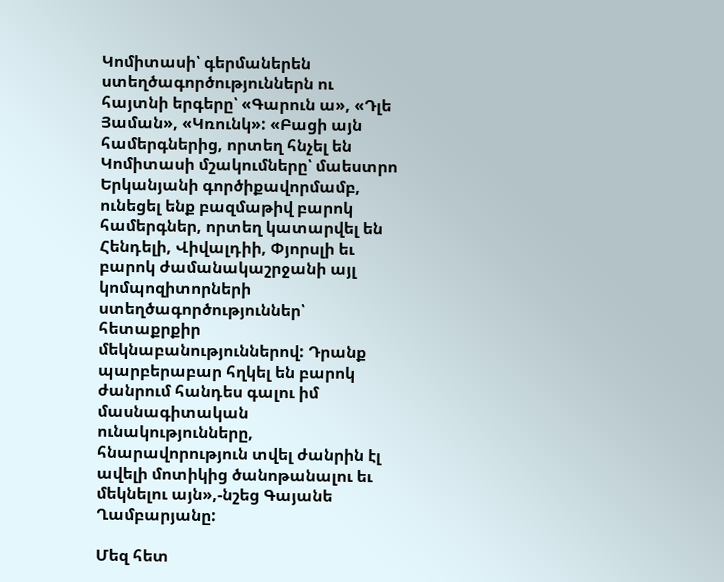Կոմիտասի՝ գերմաներեն ստեղծագործություններն ու հայտնի երգերը՝ «Գարուն ա», «Դլե Յաման», «Կռունկ»: «Բացի այն համերգներից, որտեղ հնչել են Կոմիտասի մշակումները՝ մաեստրո Երկանյանի գործիքավորմամբ, ունեցել ենք բազմաթիվ բարոկ համերգներ, որտեղ կատարվել են Հենդելի, Վիվալդիի, Փյորսլի եւ բարոկ ժամանակաշրջանի այլ կոմպոզիտորների ստեղծագործություններ՝ հետաքրքիր մեկնաբանություններով: Դրանք պարբերաբար հղկել են բարոկ ժանրում հանդես գալու իմ մասնագիտական ունակությունները, հնարավորություն տվել ժանրին էլ ավելի մոտիկից ծանոթանալու եւ մեկնելու այն»,-նշեց Գայանե Ղամբարյանը:

Մեզ հետ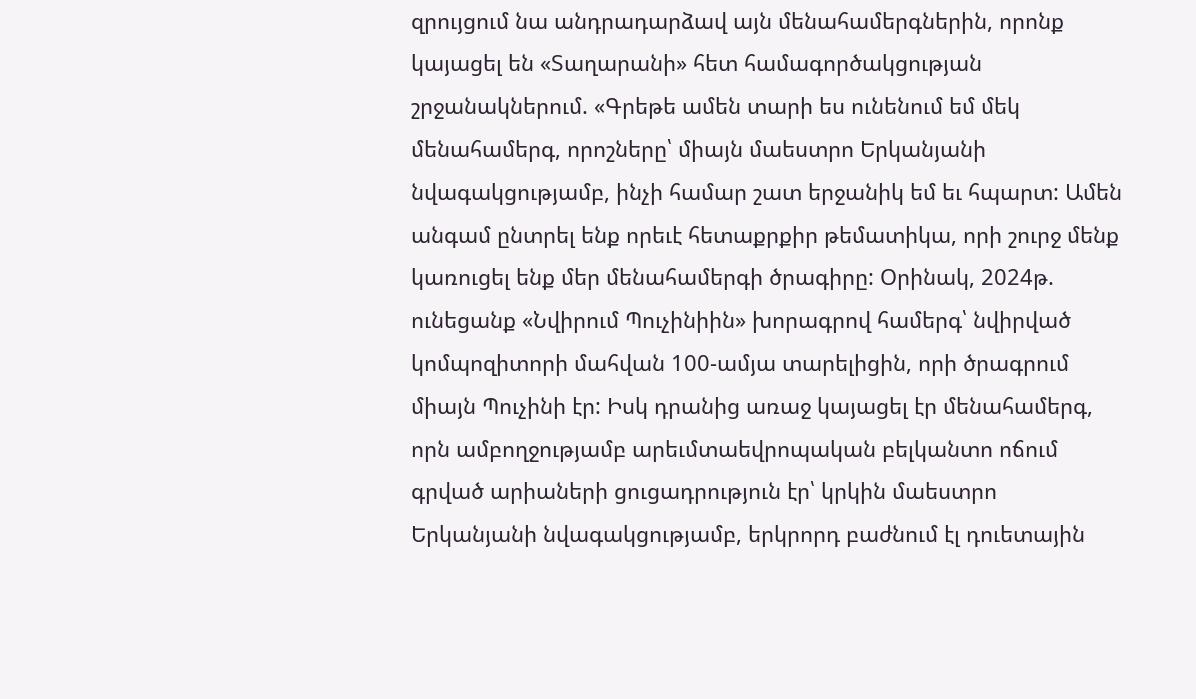զրույցում նա անդրադարձավ այն մենահամերգներին, որոնք կայացել են «Տաղարանի» հետ համագործակցության շրջանակներում. «Գրեթե ամեն տարի ես ունենում եմ մեկ մենահամերգ, որոշները՝ միայն մաեստրո Երկանյանի նվագակցությամբ, ինչի համար շատ երջանիկ եմ եւ հպարտ: Ամեն անգամ ընտրել ենք որեւէ հետաքրքիր թեմատիկա, որի շուրջ մենք կառուցել ենք մեր մենահամերգի ծրագիրը: Օրինակ, 2024թ. ունեցանք «Նվիրում Պուչինիին» խորագրով համերգ՝ նվիրված կոմպոզիտորի մահվան 100-ամյա տարելիցին, որի ծրագրում միայն Պուչինի էր: Իսկ դրանից առաջ կայացել էր մենահամերգ, որն ամբողջությամբ արեւմտաեվրոպական բելկանտո ոճում գրված արիաների ցուցադրություն էր՝ կրկին մաեստրո Երկանյանի նվագակցությամբ, երկրորդ բաժնում էլ դուետային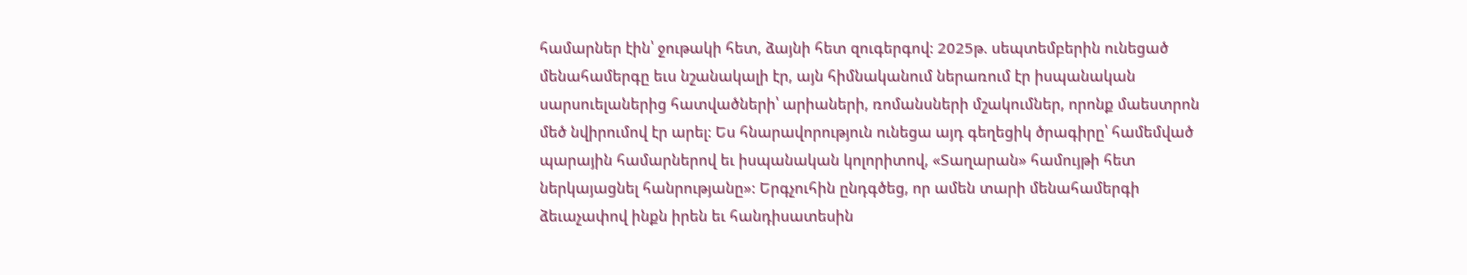համարներ էին՝ ջութակի հետ, ձայնի հետ զուգերգով: 2025թ. սեպտեմբերին ունեցած մենահամերգը եւս նշանակալի էր, այն հիմնականում ներառում էր իսպանական սարսուելաներից հատվածների՝ արիաների, ռոմանսների մշակումներ, որոնք մաեստրոն մեծ նվիրումով էր արել: Ես հնարավորություն ունեցա այդ գեղեցիկ ծրագիրը՝ համեմված պարային համարներով եւ իսպանական կոլորիտով, «Տաղարան» համույթի հետ ներկայացնել հանրությանը»: Երգչուհին ընդգծեց, որ ամեն տարի մենահամերգի ձեւաչափով ինքն իրեն եւ հանդիսատեսին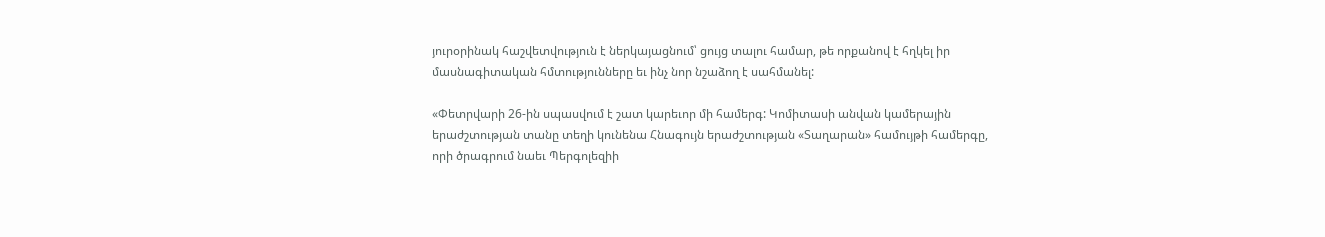յուրօրինակ հաշվետվություն է ներկայացնում՝ ցույց տալու համար, թե որքանով է հղկել իր մասնագիտական հմտությունները եւ ինչ նոր նշաձող է սահմանել:

«Փետրվարի 26-ին սպասվում է շատ կարեւոր մի համերգ: Կոմիտասի անվան կամերային երաժշտության տանը տեղի կունենա Հնագույն երաժշտության «Տաղարան» համույթի համերգը, որի ծրագրում նաեւ Պերգոլեզիի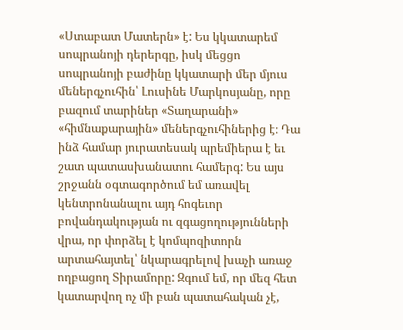«Ստաբատ Մատերն» է: Ես կկատարեմ սոպրանոյի դերերգը, իսկ մեցցո սոպրանոյի բաժինը կկատարի մեր մյուս մեներգչուհին՝ Լուսինե Մարկոսյանը, որը բազում տարիներ «Տաղարանի» «հիմնաքարային» մեներգչուհիներից է։ Դա ինձ համար յուրատեսակ պրեմիերա է եւ շատ պատասխանատու համերգ: Ես այս շրջանն օգտագործում եմ առավել կենտրոնանալու այդ հոգեւոր բովանդակության ու զգացողությունների վրա, որ փորձել է կոմպոզիտորն արտահայտել՝ նկարագրելով խաչի առաջ ողբացող Տիրամորը: Զգում եմ, որ մեզ հետ կատարվող ոչ մի բան պատահական չէ,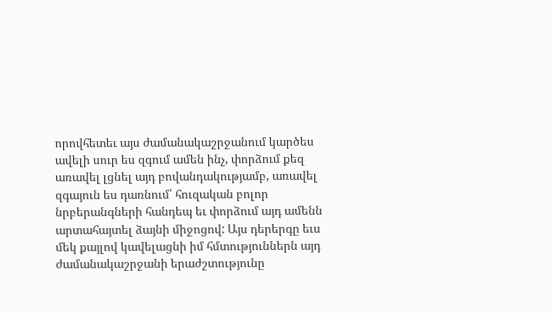որովհետեւ այս ժամանակաշրջանում կարծես ավելի սուր ես զգում ամեն ինչ, փորձում քեզ առավել լցնել այդ բովանդակությամբ, առավել զգայուն ես դառնում՝ հուզական բոլոր նրբերանգների հանդեպ եւ փորձում այդ ամենն արտահայտել ձայնի միջոցով: Այս դերերգը եւս մեկ քայլով կավելացնի իմ հմտություններն այդ ժամանակաշրջանի երաժշտությունը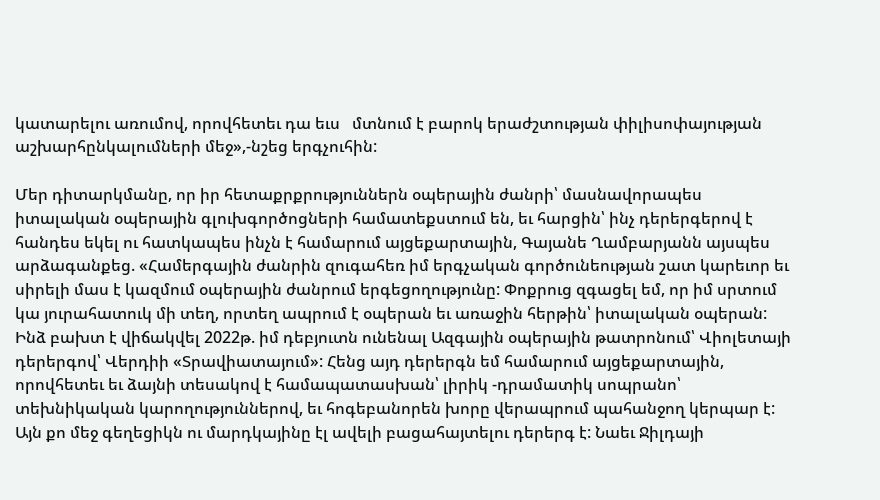կատարելու առումով, որովհետեւ դա եւս   մտնում է բարոկ երաժշտության փիլիսոփայության աշխարհընկալումների մեջ»,-նշեց երգչուհին:

Մեր դիտարկմանը, որ իր հետաքրքրություններն օպերային ժանրի՝ մասնավորապես իտալական օպերային գլուխգործոցների համատեքստում են, եւ հարցին՝ ինչ դերերգերով է հանդես եկել ու հատկապես ինչն է համարում այցեքարտային, Գայանե Ղամբարյանն այսպես արձագանքեց. «Համերգային ժանրին զուգահեռ իմ երգչական գործունեության շատ կարեւոր եւ սիրելի մաս է կազմում օպերային ժանրում երգեցողությունը: Փոքրուց զգացել եմ, որ իմ սրտում կա յուրահատուկ մի տեղ, որտեղ ապրում է օպերան եւ առաջին հերթին՝ իտալական օպերան: Ինձ բախտ է վիճակվել 2022թ. իմ դեբյուտն ունենալ Ազգային օպերային թատրոնում՝ Վիոլետայի դերերգով՝ Վերդիի «Տրավիատայում»: Հենց այդ դերերգն եմ համարում այցեքարտային, որովհետեւ եւ ձայնի տեսակով է համապատասխան՝ լիրիկ -դրամատիկ սոպրանո՝ տեխնիկական կարողություններով, եւ հոգեբանորեն խորը վերապրում պահանջող կերպար է: Այն քո մեջ գեղեցիկն ու մարդկայինը էլ ավելի բացահայտելու դերերգ է: Նաեւ Ջիլդայի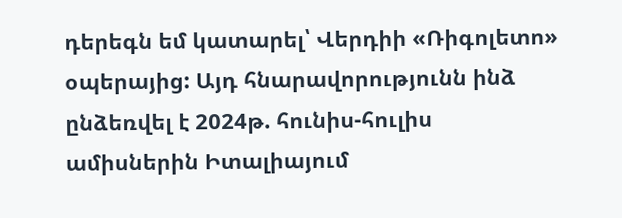դերեգն եմ կատարել՝ Վերդիի «Ռիգոլետո» օպերայից: Այդ հնարավորությունն ինձ ընձեռվել է 2024թ. հունիս-հուլիս ամիսներին Իտալիայում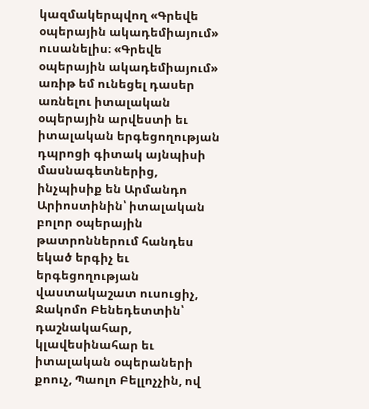կազմակերպվող «Գրեվե օպերային ակադեմիայում» ուսանելիս։ «Գրեվե օպերային ակադեմիայում» առիթ եմ ունեցել դասեր առնելու իտալական օպերային արվեստի եւ իտալական երգեցողության դպրոցի գիտակ այնպիսի մասնագետներից, ինչպիսիք են Արմանդո Արիոստինին՝ իտալական բոլոր օպերային թատրոններում հանդես եկած երգիչ եւ երգեցողության վաստակաշատ ուսուցիչ, Ջակոմո Բենեդետտին՝ դաշնակահար, կլավեսինահար եւ իտալական օպերաների քոուչ, Պաոլո Բելլոչչին, ով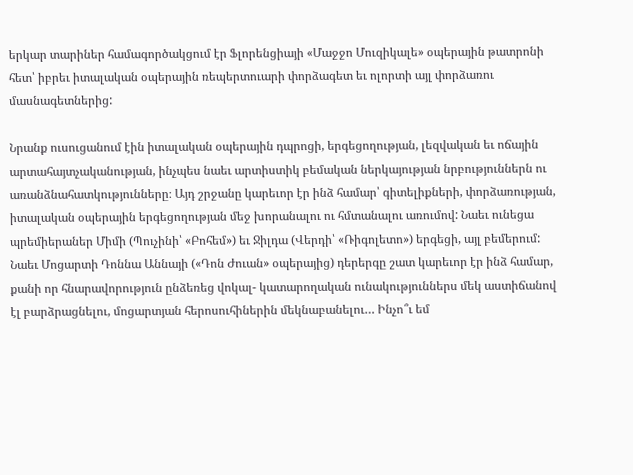երկար տարիներ համագործակցում էր Ֆլորենցիայի «Մաջջո Մուզիկալե» օպերային թատրոնի հետ՝ իբրեւ իտալական օպերային ռեպերտուարի փորձագետ եւ ոլորտի այլ փորձառու մասնագետներից:

Նրանք ուսուցանում էին իտալական օպերային դպրոցի, երգեցողության, լեզվական եւ ոճային արտահայտչականության, ինչպես նաեւ արտիստիկ բեմական ներկայության նրբություններն ու առանձնահատկությունները։ Այդ շրջանը կարեւոր էր ինձ համար՝ գիտելիքների, փորձառության, իտալական օպերային երգեցողության մեջ խորանալու ու հմտանալու առումով: Նաեւ ունեցա պրեմիերաներ Միմի (Պուչինի՝ «Բոհեմ») եւ Ջիլդա (Վերդի՝ «Ռիգոլետո») երգեցի, այլ բեմերում: Նաեւ Մոցարտի Դոննա Աննայի («Դոն Ժուան» օպերայից) դերերգը շատ կարեւոր էր ինձ համար, քանի որ հնարավորություն ընձեռեց վոկալ- կատարողական ունակություններս մեկ աստիճանով էլ բարձրացնելու, մոցարտյան հերոսուհիներին մեկնաբանելու… Ինչո՞ւ եմ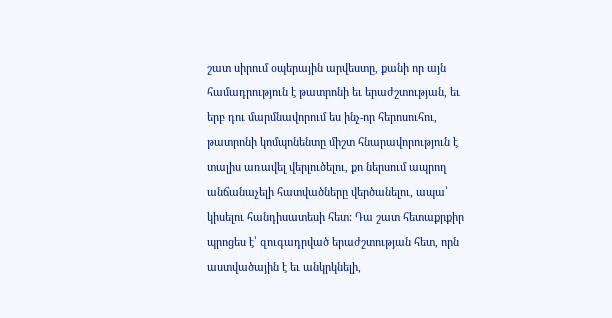շատ սիրում օպերային արվեստը, քանի որ այն համադրություն է թատրոնի եւ երաժշտության, եւ երբ դու մարմնավորում ես ինչ-որ հերոսուհու, թատրոնի կոմպոնենտը միշտ հնարավորություն է տալիս առավել վերլուծելու, քո ներսում ապրող անճանաչելի հատվածները վերծանելու, ապա՝ կիսելու հանդիսատեսի հետ: Դա շատ հետաքրքիր պրոցես է՝ զուգադրված երաժշտության հետ, որն աստվածային է եւ անկրկնելի,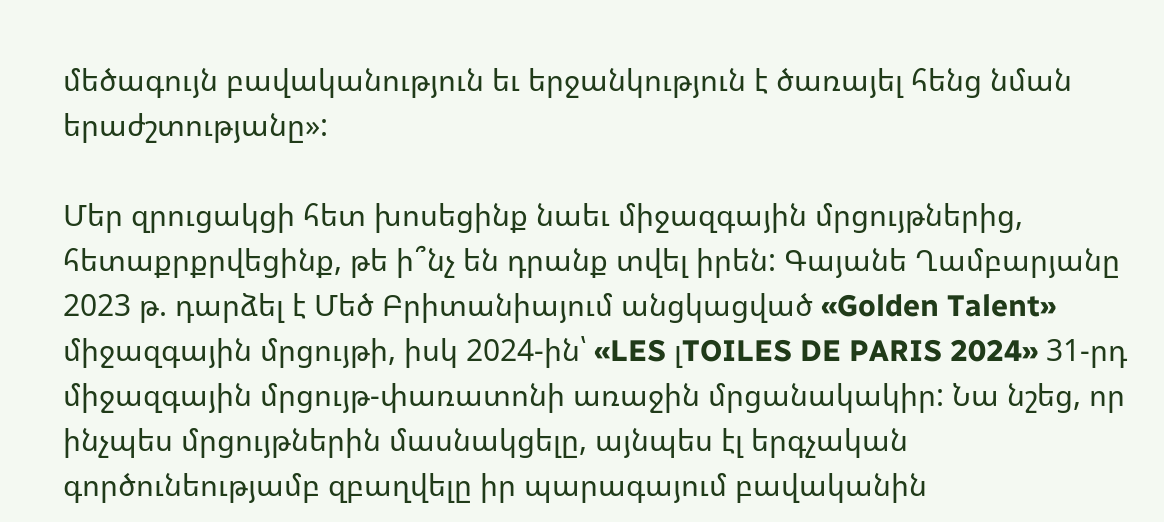մեծագույն բավականություն եւ երջանկություն է ծառայել հենց նման երաժշտությանը»:

Մեր զրուցակցի հետ խոսեցինք նաեւ միջազգային մրցույթներից, հետաքրքրվեցինք, թե ի՞նչ են դրանք տվել իրեն: Գայանե Ղամբարյանը 2023 թ. դարձել է Մեծ Բրիտանիայում անցկացված «Golden Talent» միջազգային մրցույթի, իսկ 2024-ին՝ «LES լTOILES DE PARIS 2024» 31-րդ միջազգային մրցույթ-փառատոնի առաջին մրցանակակիր: Նա նշեց, որ ինչպես մրցույթներին մասնակցելը, այնպես էլ երգչական գործունեությամբ զբաղվելը իր պարագայում բավականին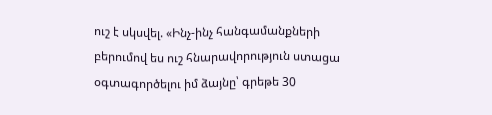ուշ է սկսվել. «Ինչ-ինչ հանգամանքների բերումով ես ուշ հնարավորություն ստացա օգտագործելու իմ ձայնը՝ գրեթե 30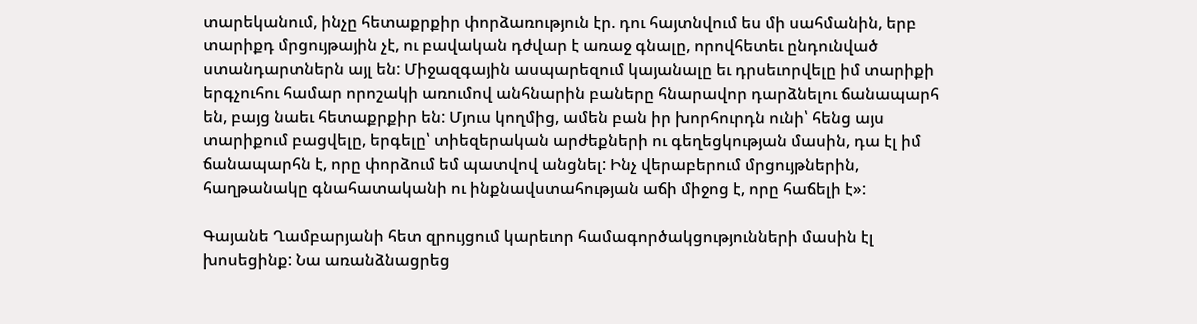տարեկանում, ինչը հետաքրքիր փորձառություն էր. դու հայտնվում ես մի սահմանին, երբ տարիքդ մրցույթային չէ, ու բավական դժվար է առաջ գնալը, որովհետեւ ընդունված ստանդարտներն այլ են: Միջազգային ասպարեզում կայանալը եւ դրսեւորվելը իմ տարիքի երգչուհու համար որոշակի առումով անհնարին բաները հնարավոր դարձնելու ճանապարհ են, բայց նաեւ հետաքրքիր են: Մյուս կողմից, ամեն բան իր խորհուրդն ունի՝ հենց այս տարիքում բացվելը, երգելը՝ տիեզերական արժեքների ու գեղեցկության մասին, դա էլ իմ ճանապարհն է, որը փորձում եմ պատվով անցնել: Ինչ վերաբերում մրցույթներին, հաղթանակը գնահատականի ու ինքնավստահության աճի միջոց է, որը հաճելի է»:

Գայանե Ղամբարյանի հետ զրույցում կարեւոր համագործակցությունների մասին էլ խոսեցինք: Նա առանձնացրեց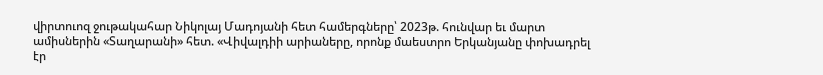վիրտուոզ ջութակահար Նիկոլայ Մադոյանի հետ համերգները՝ 2023թ. հունվար եւ մարտ ամիսներին «Տաղարանի» հետ. «Վիվալդիի արիաները, որոնք մաեստրո Երկանյանը փոխադրել էր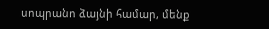սոպրանո ձայնի համար, մենք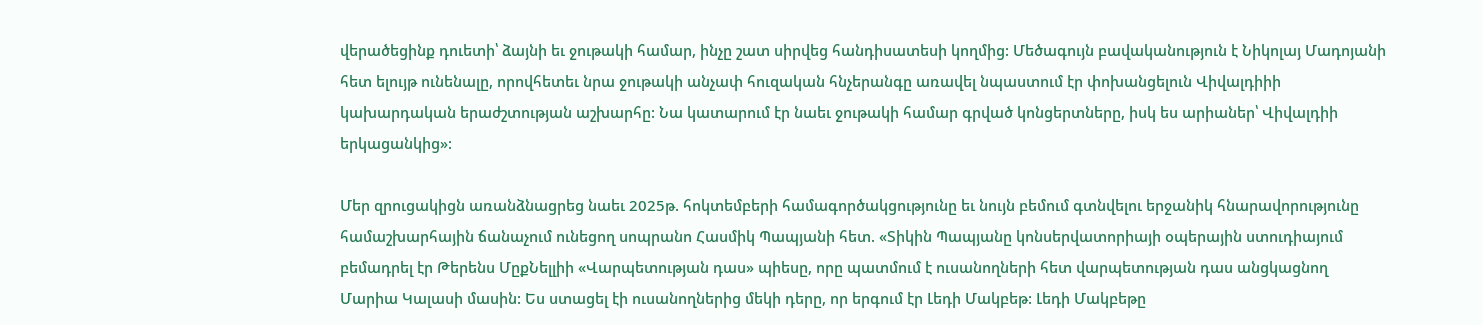վերածեցինք դուետի՝ ձայնի եւ ջութակի համար, ինչը շատ սիրվեց հանդիսատեսի կողմից: Մեծագույն բավականություն է Նիկոլայ Մադոյանի հետ ելույթ ունենալը, որովհետեւ նրա ջութակի անչափ հուզական հնչերանգը առավել նպաստում էր փոխանցելուն Վիվալդիիի կախարդական երաժշտության աշխարհը: Նա կատարում էր նաեւ ջութակի համար գրված կոնցերտները, իսկ ես արիաներ՝ Վիվալդիի երկացանկից»:

Մեր զրուցակիցն առանձնացրեց նաեւ 2025թ. հոկտեմբերի համագործակցությունը եւ նույն բեմում գտնվելու երջանիկ հնարավորությունը համաշխարհային ճանաչում ունեցող սոպրանո Հասմիկ Պապյանի հետ. «Տիկին Պապյանը կոնսերվատորիայի օպերային ստուդիայում բեմադրել էր Թերենս ՄըքՆելլիի «Վարպետության դաս» պիեսը, որը պատմում է ուսանողների հետ վարպետության դաս անցկացնող Մարիա Կալասի մասին: Ես ստացել էի ուսանողներից մեկի դերը, որ երգում էր Լեդի Մակբեթ: Լեդի Մակբեթը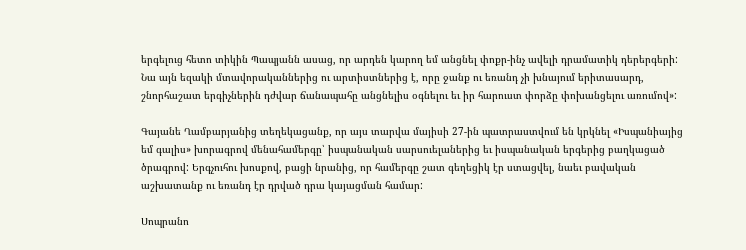երգելուց հետո տիկին Պապյանն ասաց, որ արդեն կարող եմ անցնել փոքր-ինչ ավելի դրամատիկ դերերգերի: Նա այն եզակի մտավորականներից ու արտիստներից է, որը ջանք ու եռանդ չի խնայում երիտասարդ, շնորհաշատ երգիչներին դժվար ճանապահը անցնելիս օգնելու եւ իր հարուստ փորձը փոխանցելու առումով»:

Գայանե Ղամբարյանից տեղեկացանք, որ այս տարվա մայիսի 27-ին պատրաստվում են կրկնել «Իսպանիայից եմ գալիս» խորագրով մենահամերգը՝ իսպանական սարսուելաներից եւ իսպանական երգերից բաղկացած ծրագրով: Երգչուհու խոսքով, բացի նրանից, որ համերգը շատ գեղեցիկ էր ստացվել, նաեւ բավական աշխատանք ու եռանդ էր դրված դրա կայացման համար:

Սոպրանո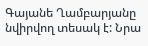Գայանե Ղամբարյանը նվիրվող տեսակ է: Նրա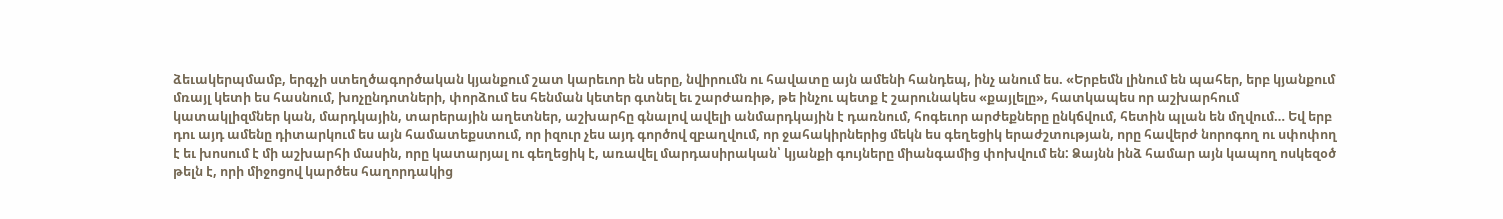ձեւակերպմամբ, երգչի ստեղծագործական կյանքում շատ կարեւոր են սերը, նվիրումն ու հավատը այն ամենի հանդեպ, ինչ անում ես. «Երբեմն լինում են պահեր, երբ կյանքում մռայլ կետի ես հասնում, խոչընդոտների, փորձում ես հենման կետեր գտնել եւ շարժառիթ, թե ինչու պետք է շարունակես «քայլելը», հատկապես որ աշխարհում կատակլիզմներ կան, մարդկային, տարերային աղետներ, աշխարհը գնալով ավելի անմարդկային է դառնում, հոգեւոր արժեքները ընկճվում, հետին պլան են մղվում… Եվ երբ դու այդ ամենը դիտարկում ես այն համատեքստում, որ իզուր չես այդ գործով զբաղվում, որ ջահակիրներից մեկն ես գեղեցիկ երաժշտության, որը հավերժ նորոգող ու սփոփող է եւ խոսում է մի աշխարհի մասին, որը կատարյալ ու գեղեցիկ է, առավել մարդասիրական՝ կյանքի գույները միանգամից փոխվում են: Ձայնն ինձ համար այն կապող ոսկեզօծ թելն է, որի միջոցով կարծես հաղորդակից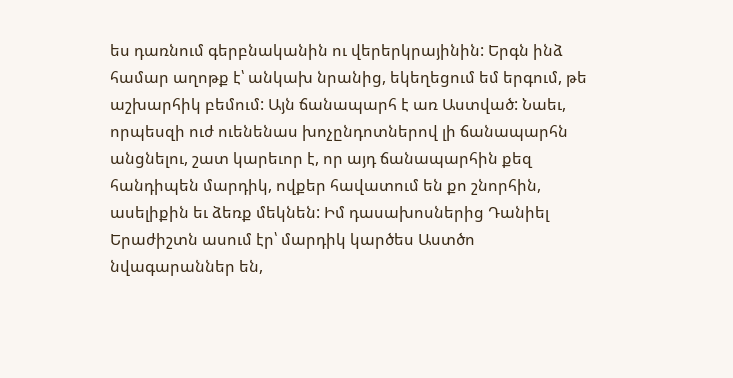ես դառնում գերբնականին ու վերերկրայինին: Երգն ինձ համար աղոթք է՝ անկախ նրանից, եկեղեցում եմ երգում, թե աշխարհիկ բեմում: Այն ճանապարհ է առ Աստված: Նաեւ, որպեսզի ուժ ուենենաս խոչընդոտներով լի ճանապարհն անցնելու, շատ կարեւոր է, որ այդ ճանապարհին քեզ հանդիպեն մարդիկ, ովքեր հավատում են քո շնորհին, ասելիքին եւ ձեռք մեկնեն: Իմ դասախոսներից Դանիել Երաժիշտն ասում էր՝ մարդիկ կարծես Աստծո նվագարաններ են,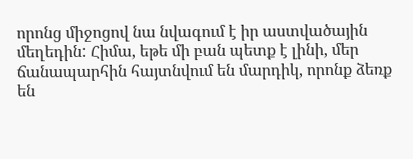որոնց միջոցով նա նվագում է իր աստվածային մեղեդին: Հիմա, եթե մի բան պետք է լինի, մեր ճանապարհին հայտնվում են մարդիկ, որոնք ձեռք են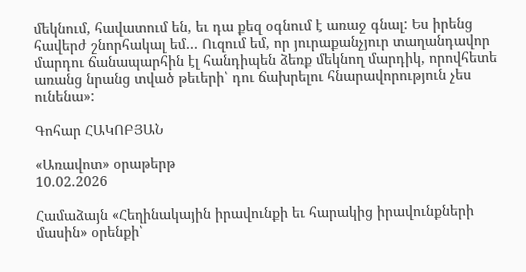մեկնում, հավատում են, եւ դա քեզ օգնում է առաջ գնալ: Ես իրենց հավերժ շնորհակալ եմ… Ուզում եմ, որ յուրաքանչյուր տաղանդավոր մարդու ճանապարհին էլ հանդիպեն ձեռք մեկնող մարդիկ, որովհետե առանց նրանց տված թեւերի՝ դու ճախրելու հնարավորություն չես ունենա»:

Գոհար ՀԱԿՈԲՅԱՆ

«Առավոտ» օրաթերթ
10.02.2026

Համաձայն «Հեղինակային իրավունքի եւ հարակից իրավունքների մասին» օրենքի՝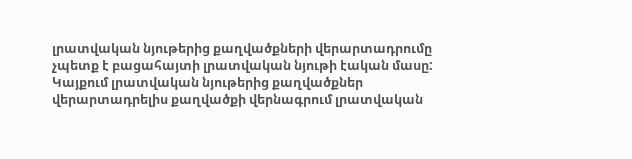լրատվական նյութերից քաղվածքների վերարտադրումը չպետք է բացահայտի լրատվական նյութի էական մասը: Կայքում լրատվական նյութերից քաղվածքներ վերարտադրելիս քաղվածքի վերնագրում լրատվական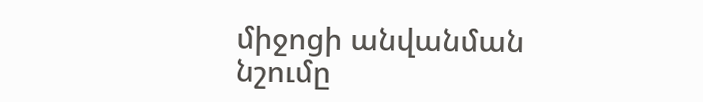միջոցի անվանման նշումը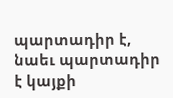պարտադիր է, նաեւ պարտադիր է կայքի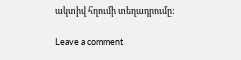ակտիվ հղումի տեղադրումը:

Leave a comment